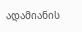ადამიანის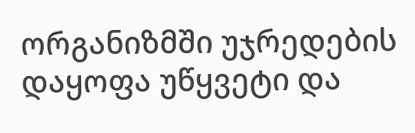ორგანიზმში უჯრედების დაყოფა უწყვეტი და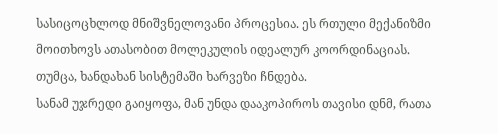სასიცოცხლოდ მნიშვნელოვანი პროცესია. ეს რთული მექანიზმი მოითხოვს ათასობით მოლეკულის იდეალურ კოორდინაციას. თუმცა, ხანდახან სისტემაში ხარვეზი ჩნდება.
სანამ უჯრედი გაიყოფა, მან უნდა დააკოპიროს თავისი დნმ, რათა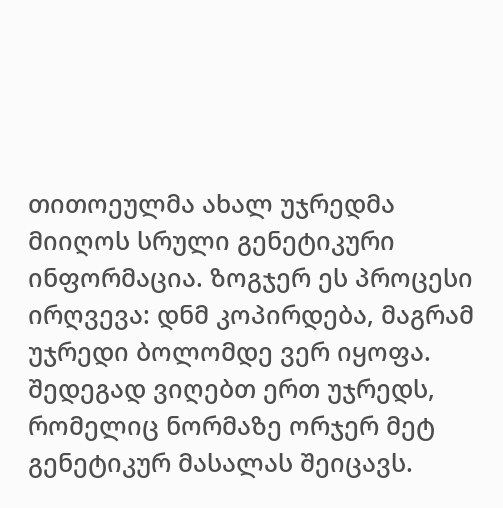თითოეულმა ახალ უჯრედმა მიიღოს სრული გენეტიკური ინფორმაცია. ზოგჯერ ეს პროცესი ირღვევა: დნმ კოპირდება, მაგრამ უჯრედი ბოლომდე ვერ იყოფა. შედეგად ვიღებთ ერთ უჯრედს, რომელიც ნორმაზე ორჯერ მეტ გენეტიკურ მასალას შეიცავს.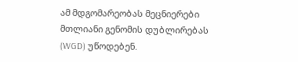ამ მდგომარეობას მეცნიერები მთლიანი გენომის დუბლირებას (WGD) უწოდებენ.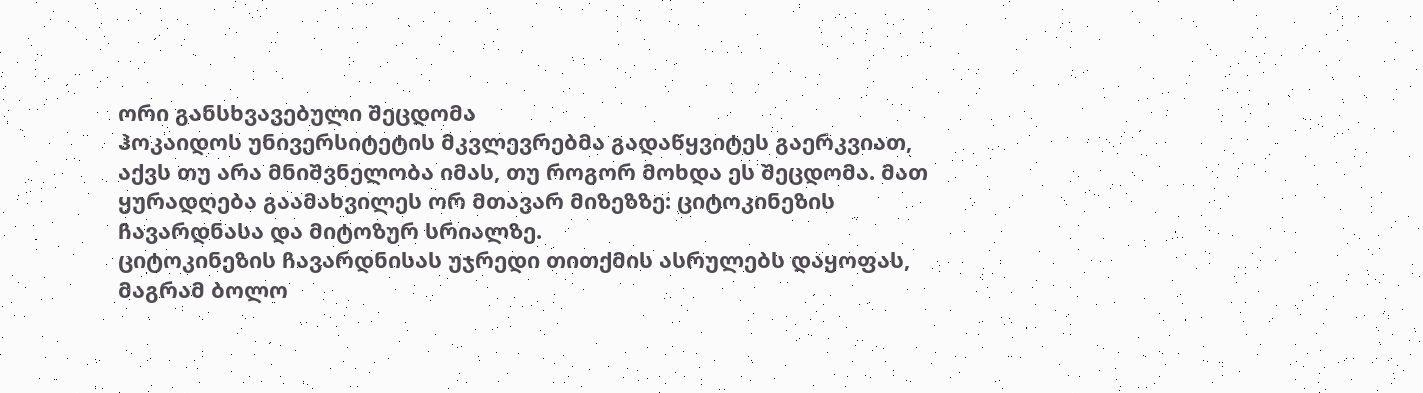ორი განსხვავებული შეცდომა
ჰოკაიდოს უნივერსიტეტის მკვლევრებმა გადაწყვიტეს გაერკვიათ, აქვს თუ არა მნიშვნელობა იმას, თუ როგორ მოხდა ეს შეცდომა. მათ ყურადღება გაამახვილეს ორ მთავარ მიზეზზე: ციტოკინეზის ჩავარდნასა და მიტოზურ სრიალზე.
ციტოკინეზის ჩავარდნისას უჯრედი თითქმის ასრულებს დაყოფას, მაგრამ ბოლო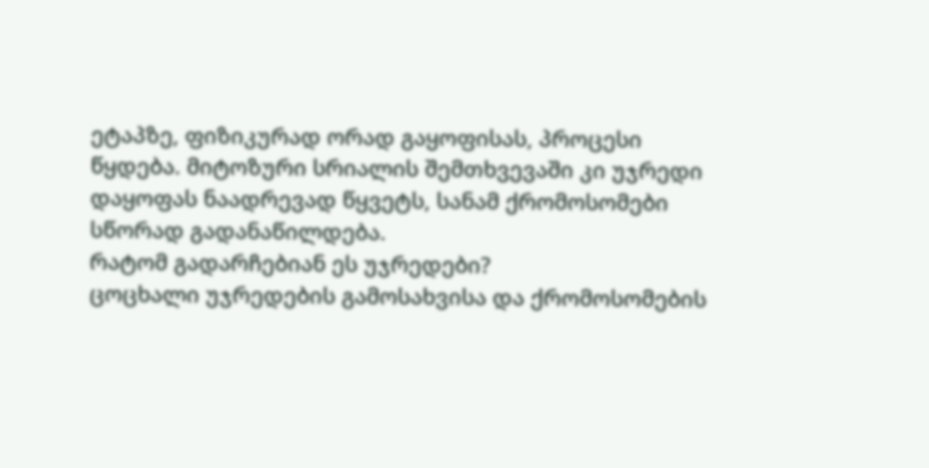ეტაპზე, ფიზიკურად ორად გაყოფისას, პროცესი წყდება. მიტოზური სრიალის შემთხვევაში კი უჯრედი დაყოფას ნაადრევად წყვეტს, სანამ ქრომოსომები სწორად გადანაწილდება.
რატომ გადარჩებიან ეს უჯრედები?
ცოცხალი უჯრედების გამოსახვისა და ქრომოსომების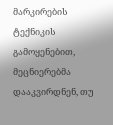მარკირების ტექნიკის გამოყენებით, მეცნიერებმა დააკვირდნენ, თუ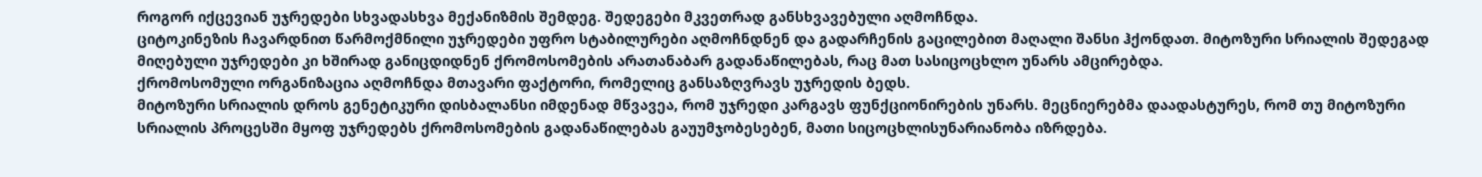როგორ იქცევიან უჯრედები სხვადასხვა მექანიზმის შემდეგ. შედეგები მკვეთრად განსხვავებული აღმოჩნდა.
ციტოკინეზის ჩავარდნით წარმოქმნილი უჯრედები უფრო სტაბილურები აღმოჩნდნენ და გადარჩენის გაცილებით მაღალი შანსი ჰქონდათ. მიტოზური სრიალის შედეგად მიღებული უჯრედები კი ხშირად განიცდიდნენ ქრომოსომების არათანაბარ გადანაწილებას, რაც მათ სასიცოცხლო უნარს ამცირებდა.
ქრომოსომული ორგანიზაცია აღმოჩნდა მთავარი ფაქტორი, რომელიც განსაზღვრავს უჯრედის ბედს.
მიტოზური სრიალის დროს გენეტიკური დისბალანსი იმდენად მწვავეა, რომ უჯრედი კარგავს ფუნქციონირების უნარს. მეცნიერებმა დაადასტურეს, რომ თუ მიტოზური სრიალის პროცესში მყოფ უჯრედებს ქრომოსომების გადანაწილებას გაუუმჯობესებენ, მათი სიცოცხლისუნარიანობა იზრდება.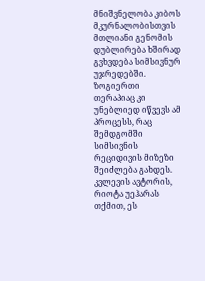მნიშვნელობა კიბოს მკურნალობისთვის
მთლიანი გენომის დუბლირება ხშირად გვხვდება სიმსივნურ უჯრედებში. ზოგიერთი თერაპიაც კი უნებლიედ იწვევს ამ პროცესს, რაც შემდგომში სიმსივნის რეციდივის მიზეზი შეიძლება გახდეს.
კვლევის ავტორის, რიოტა უეჰარას თქმით, ეს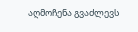აღმოჩენა გვაძლევს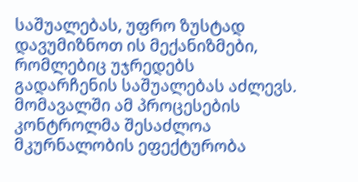საშუალებას, უფრო ზუსტად დავუმიზნოთ ის მექანიზმები, რომლებიც უჯრედებს გადარჩენის საშუალებას აძლევს. მომავალში ამ პროცესების კონტროლმა შესაძლოა მკურნალობის ეფექტურობა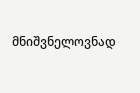მნიშვნელოვნად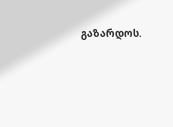გაზარდოს.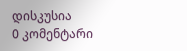დისკუსია
0 კომენტარი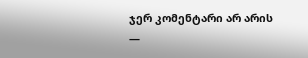ჯერ კომენტარი არ არის —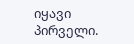იყავი პირველი.